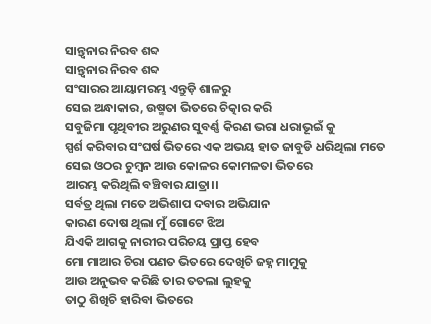ସାନ୍ତ୍ୱନାର ନିରବ ଶବ୍ଦ
ସାନ୍ତ୍ୱନାର ନିରବ ଶବ୍ଦ
ସଂସାରର ଆୟାମରମ୍ଭ ଏନ୍ତୁଡ଼ି ଶାଳରୁ
ସେଇ ଅନ୍ଧାକାର, ଉଷ୍ମତା ଭିତରେ ଚିତ୍କାର କରି
ସବୁଜିମା ପୃଥିବୀର ଅରୁଣର ସୁବର୍ଣ୍ଣ କିରଣ ଭରା ଧରାଭୂଇଁ କୁ
ସ୍ପର୍ଶ କରିବାର ସଂଘର୍ଷ ଭିତରେ ଏକ ଅଭୟ ହାତ ଜାବୁଡି ଧରିଥିଲା ମତେ
ସେଇ ଓଠର ଚୁମ୍ବନ ଆଉ କୋଳର କୋମଳତା ଭିତରେ
ଆରମ୍ଭ କରିଥିଲି ବଞ୍ଚିବାର ଯାତ୍ରା।।
ସର୍ବତ୍ର ଥିଲା ମତେ ଅଭିଶାପ ଦବାର ଅଭିଯାନ
କାରଣ ଦୋଷ ଥିଲା ମୁଁ ଗୋଟେ ଝିଅ
ଯିଏକି ଆଗକୁ ନାରୀର ପରିଚୟ ପ୍ରାପ୍ତ ହେବ
ମୋ ମାଆର ଚିରା ପଣତ ଭିତରେ ଦେଖିଚି ଜହ୍ନ ମାମୁକୁ
ଆଉ ଅନୁଭବ କରିଛି ତାର ତତଲା ଲୁହକୁ
ତାଠୁ ଶିଖିଚି ହାରିବା ଭିତରେ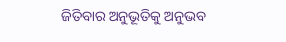ଜିତିବାର ଅନୁଭୂତିକୁ ଅନୁଭବ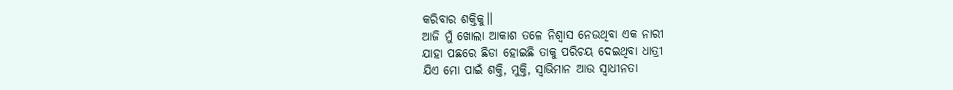କରିବାର ଶକ୍ତିକୁ।।
ଆଜି ମୁଁ ଖୋଲା ଆକାଶ ତଳେ ନିଶ୍ୱାସ ନେଉଥିବା ଏକ ନାରୀ
ଯାହା ପଛରେ ଛିଡା ହୋଇଛି ତାକୁ ପରିଚୟ ଦେଇଥିବା ଧାତ୍ରୀ
ଯିଏ ମୋ ପାଇଁ ଶକ୍ତି, ମୁକ୍ତି, ସ୍ୱାଭିମାନ ଆଉ ସ୍ୱାଧୀନତା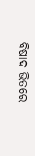ବିଷାଦ ଭିତରେ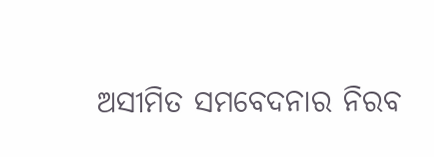ଅସୀମିତ ସମବେଦନାର ନିରବ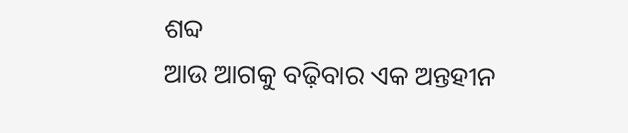ଶବ୍ଦ
ଆଉ ଆଗକୁ ବଢ଼ିବାର ଏକ ଅନ୍ତହୀନ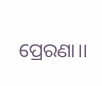ପ୍ରେରଣା।।